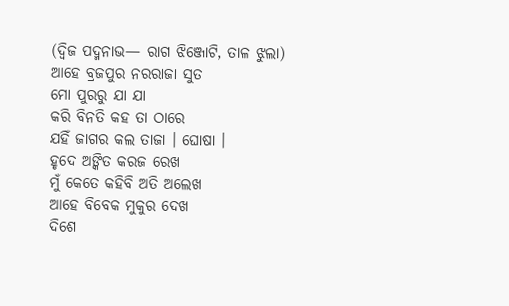(ଦ୍ୱିଜ ପଦ୍ମନାଭ— ରାଗ ଝିଞ୍ଜୋଟି, ତାଳ ଝୁଲା)
ଆହେ ବ୍ରଜପୁର ନରରାଜା ସୁତ
ମୋ ପୁରରୁ ଯା ଯା
କରି ବିନତି କହ ତା ଠାରେ
ଯହିଁ ଜାଗର କଲ ତାଜା । ଘୋଷା ।
ହୃଦେ ଅଙ୍କିତ କରଜ ରେଖ
ମୁଁ କେତେ କହିବି ଅତି ଅଲେଖ
ଆହେ ବିବେକ ମୁକୁର ଦେଖ
ଦିଶେ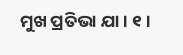ମୁଖ ପ୍ରତିଭା ଯା । ୧ ।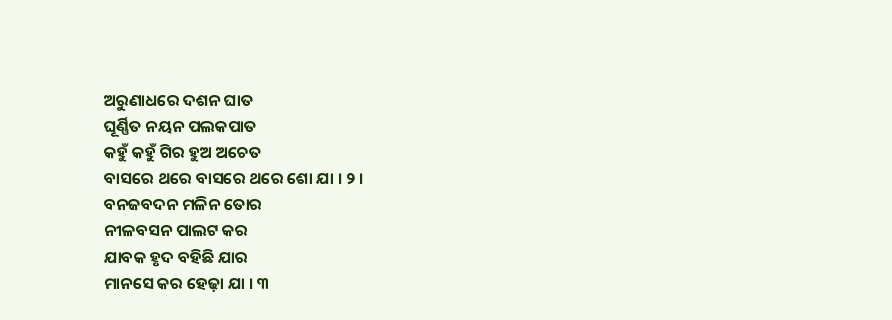ଅରୁଣାଧରେ ଦଶନ ଘାତ
ଘୂର୍ଣ୍ଣିତ ନୟନ ପଲକପାତ
କହୁଁ କହୁଁ ଗିର ହୁଅ ଅଚେତ
ବାସରେ ଥରେ ବାସରେ ଥରେ ଶୋ ଯା । ୨ ।
ବନଜବଦନ ମଳିନ ତୋର
ନୀଳବସନ ପାଲଟ କର
ଯାବକ ହୃଦ ବହିଛି ଯାର
ମାନସେ କର ହେଢ଼ା ଯା । ୩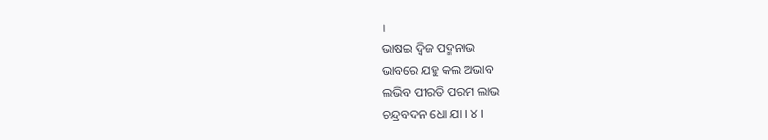।
ଭାଷଇ ଦ୍ୱିଜ ପଦ୍ମନାଭ
ଭାବରେ ଯହୁ କଲ ଅଭାବ
ଲଭିବ ପୀରତି ପରମ ଲାଭ
ଚନ୍ଦ୍ରବଦନ ଧୋ ଯା । ୪ ।